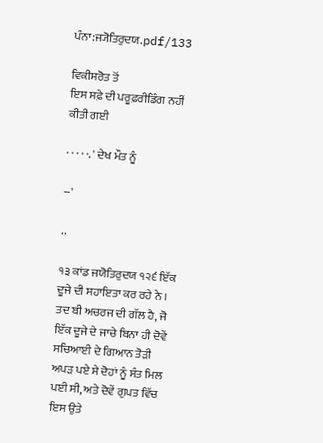ਪੰਨਾ:ਜ੍ਯੋਤਿਰੁਦਯ.pdf/133

ਵਿਕੀਸਰੋਤ ਤੋਂ
ਇਸ ਸਫ਼ੇ ਦੀ ਪਰੂਫ਼ਰੀਡਿੰਗ ਨਹੀਂ ਕੀਤੀ ਗਈ

· · · · ·. ' ਦੇਖ ਮੌਤ ਨੂੰ

--'

..

੧੩ ਕਾਂਡ ਜਯੋਤਿਰੁਦਯ ੧੨੬ ਇੱਕ ਦੂਜੇ ਦੀ ਸਹਾਇਤਾ ਕਰ ਰਹੇ ਨੇ । ਤਦ ਬੀ ਅਚਰਜ ਦੀ ਗੱਲ ਹੈ, ਜੋ ਇੱਕ ਦੂਜੇ ਦੇ ਜਾਚੇ ਬਿਨਾ ਹੀ ਦੋਵੇਂ ਸਚਿਆਈ ਦੇ ਗਿਆਨ ਤੋੜੀ ਅਪੜ ਪਏ ਸੇ ਦੋਹਾਂ ਨੂੰ ਸੰਤ ਮਿਲ ਪਈ ਸੀ, ਅਤੇ ਦੋਵੇਂ ਗੁਪਤ ਵਿੱਚ ਇਸ ਉਤੇ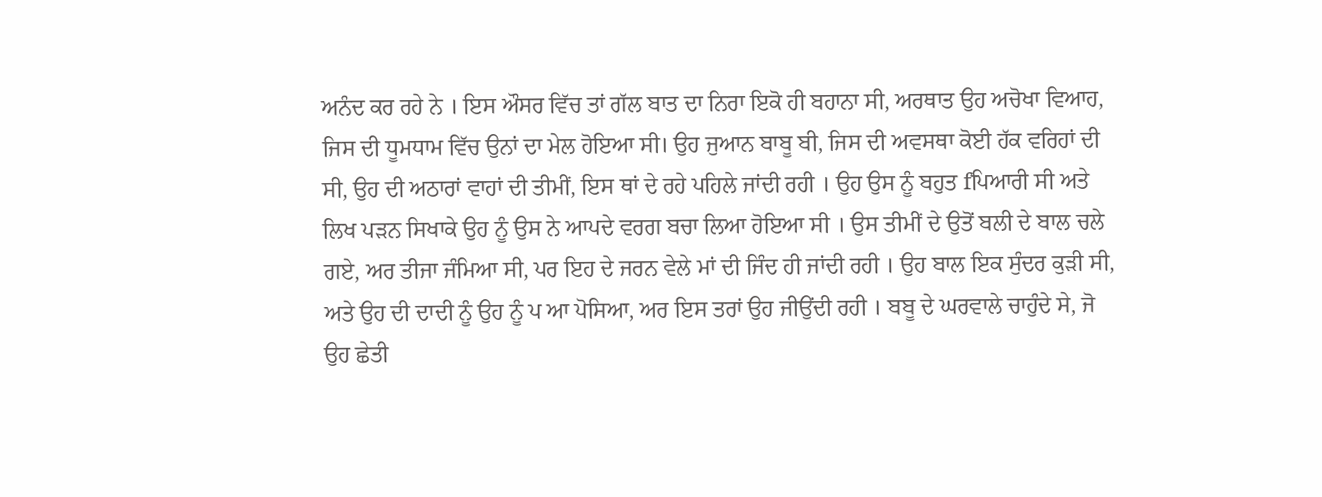ਅਨੰਦ ਕਰ ਰਹੇ ਨੇ । ਇਸ ਔਸਰ ਵਿੱਚ ਤਾਂ ਗੱਲ ਬਾਤ ਦਾ ਨਿਰਾ ਇਕੋ ਹੀ ਬਹਾਨਾ ਸੀ, ਅਰਥਾਤ ਉਹ ਅਚੋਖਾ ਵਿਆਹ, ਜਿਸ ਦੀ ਧੂਮਧਾਮ ਵਿੱਚ ਉਨਾਂ ਦਾ ਮੇਲ ਹੋਇਆ ਸੀ। ਉਹ ਜੁਆਨ ਬਾਬੂ ਬੀ, ਜਿਸ ਦੀ ਅਵਸਥਾ ਕੋਈ ਹੱਕ ਵਰਿਹਾਂ ਦੀ ਸੀ, ਉਹ ਦੀ ਅਠਾਰਾਂ ਵਾਹਾਂ ਦੀ ਤੀਮੀਂ, ਇਸ ਥਾਂ ਦੇ ਰਹੇ ਪਹਿਲੇ ਜਾਂਦੀ ਰਹੀ । ਉਹ ਉਸ ਨੂੰ ਬਹੁਤ fਪਿਆਰੀ ਸੀ ਅਤੇ ਲਿਖ ਪੜਨ ਸਿਖਾਕੇ ਉਹ ਨੂੰ ਉਸ ਨੇ ਆਪਦੇ ਵਰਗ ਬਚਾ ਲਿਆ ਹੋਇਆ ਸੀ । ਉਸ ਤੀਮੀਂ ਦੇ ਉਤੋਂ ਬਲੀ ਦੇ ਬਾਲ ਚਲੇ ਗਏ, ਅਰ ਤੀਜਾ ਜੰਮਿਆ ਸੀ, ਪਰ ਇਹ ਦੇ ਜਰਨ ਵੇਲੇ ਮਾਂ ਦੀ ਜਿੰਦ ਹੀ ਜਾਂਦੀ ਰਹੀ । ਉਹ ਬਾਲ ਇਕ ਸੁੰਦਰ ਕੁੜੀ ਸੀ, ਅਤੇ ਉਹ ਦੀ ਦਾਦੀ ਨੂੰ ਉਹ ਨੂੰ ਪ ਆ ਪੋਸਿਆ, ਅਰ ਇਸ ਤਰਾਂ ਉਹ ਜੀਉਂਦੀ ਰਹੀ । ਬਬੂ ਦੇ ਘਰਵਾਲੇ ਚਾਹੁੰਦੇ ਸੇ, ਜੋ ਉਹ ਛੇਤੀ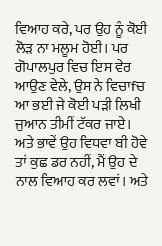ਵਿਆਹ ਕਰੇ, ਪਰ ਉਹ ਨੂੰ ਕੋਈ ਲੋੜ ਨਾ ਮਲੂਮ ਹੋਈ। ਪਰ ਗੋਪਾਲਪੁਰ ਵਿਚ ਇਸ ਵੇਰ ਆਉਣ ਵੇਲੇ, ਉਸ ਨੇ ਵਿਚਾfਚ ਆ ਭਈ ਜੇ ਕੋਈ ਪੜੀ ਲਿਖੀ ਜੁਆਨ ਤੀਮੀਂ ਟੱਕਰ ਜਾਏ। ਅਤੇ ਭਾਵੇਂ ਉਹ ਵਿਧਵਾ ਬੀ ਹੋਵੇ ਤਾਂ ਕੁਛ ਡਰ ਨਹੀਂ, ਮੈਂ ਉਹ ਦੇ ਨਾਲ ਵਿਆਹ ਕਰ ਲਵਾਂ। ਅਤੇ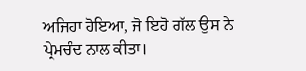ਅਜਿਹਾ ਹੋਇਆ, ਜੋ ਇਹੋ ਗੱਲ ਉਸ ਨੇ ਪ੍ਰੇਮਚੰਦ ਨਾਲ ਕੀਤਾ।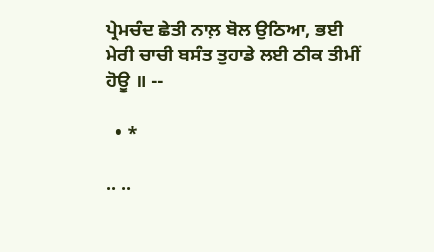ਪ੍ਰੇਮਚੰਦ ਛੇਤੀ ਨਾਲ਼ ਬੋਲ ਉਠਿਆ, ਭਈ ਮੇਰੀ ਚਾਚੀ ਬਸੰਤ ਤੁਹਾਡੇ ਲਈ ਠੀਕ ਤੀਮੀਂ ਹੋਊ ॥ --

  • *

.. ..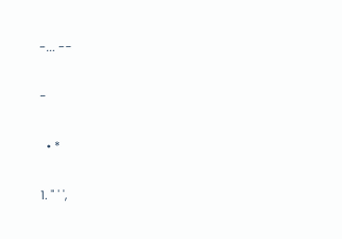-... --

-

  • *

1. " ' ',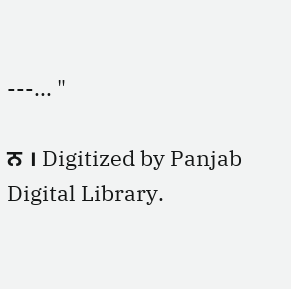---... "

ਨ । Digitized by Panjab Digital Library.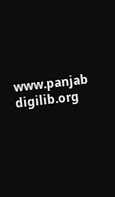www.panjab digilib.org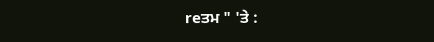reਤਮ " 'ਤੇ :